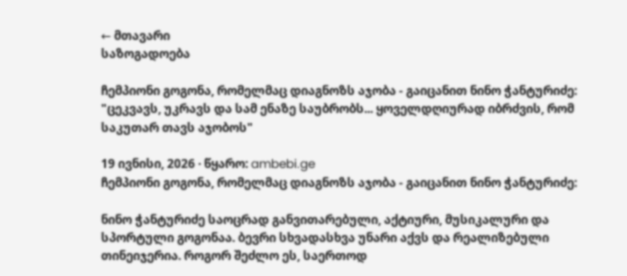← მთავარი
საზოგადოება

ჩემპიონი გოგონა, რომელმაც დიაგნოზს აჯობა - გაიცანით ნინო ჭანტურიძე: "ცეკვავს, უკრავს და სამ ენაზე საუბრობს... ყოველდღიურად იბრძვის, რომ საკუთარ თავს აჯობოს"

19 ივნისი, 2026 · წყარო: ambebi.ge
ჩემპიონი გოგონა, რომელმაც დიაგნოზს აჯობა - გაიცანით ნინო ჭანტურიძე:

ნინო ჭანტურიძე საოცრად განვითარებული, აქტიური, მუსიკალური და სპორტული გოგონაა. ბევრი სხვადასხვა უნარი აქვს და რეალიზებული თინეიჯერია. როგორ შეძლო ეს, საერთოდ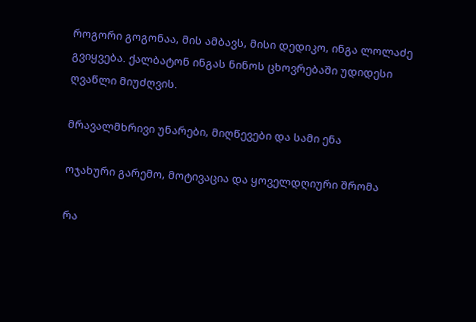როგორი გოგონაა, მის ამბავს, მისი დედიკო, ინგა ლოლაძე გვიყვება. ქალბატონ ინგას ნინოს ცხოვრებაში უდიდესი ღვაწლი მიუძღვის.

მრავალმხრივი უნარები, მიღწევები და სამი ენა

ოჯახური გარემო, მოტივაცია და ყოველდღიური შრომა

რა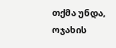თქმა უნდა, ოჯახის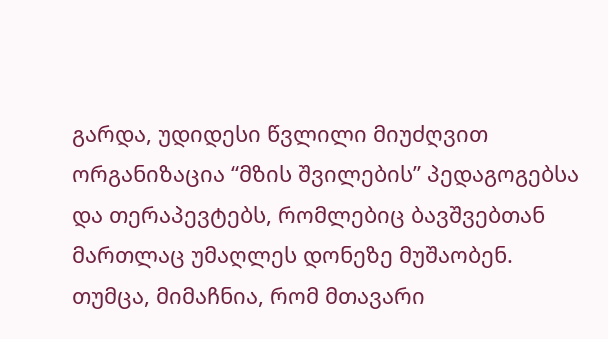გარდა, უდიდესი წვლილი მიუძღვით ორგანიზაცია “მზის შვილების” პედაგოგებსა და თერაპევტებს, რომლებიც ბავშვებთან მართლაც უმაღლეს დონეზე მუშაობენ. თუმცა, მიმაჩნია, რომ მთავარი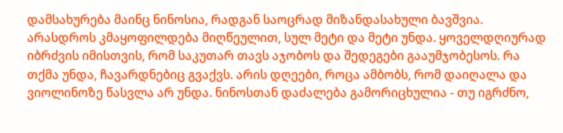დამსახურება მაინც ნინოსია, რადგან საოცრად მიზანდასახული ბავშვია. არასდროს კმაყოფილდება მიღწეულით, სულ მეტი და მეტი უნდა. ყოველდღიურად იბრძვის იმისთვის, რომ საკუთარ თავს აჯობოს და შედეგები გააუმჯობესოს. რა თქმა უნდა, ჩავარდნებიც გვაქვს. არის დღეები, როცა ამბობს, რომ დაიღალა და ვიოლინოზე წასვლა არ უნდა. ნინოსთან დაძალება გამორიცხულია - თუ იგრძნო,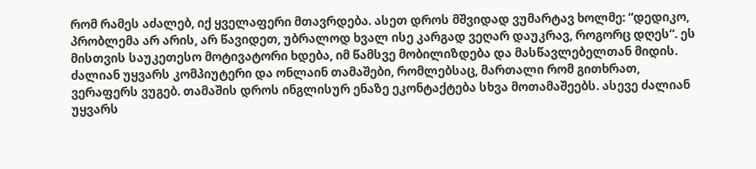რომ რამეს აძალებ, იქ ყველაფერი მთავრდება. ასეთ დროს მშვიდად ვუმარტავ ხოლმე: “დედიკო, პრობლემა არ არის, არ წავიდეთ, უბრალოდ ხვალ ისე კარგად ვეღარ დაუკრავ, როგორც დღეს“. ეს მისთვის საუკეთესო მოტივატორი ხდება, იმ წამსვე მობილიზდება და მასწავლებელთან მიდის. ძალიან უყვარს კომპიუტერი და ონლაინ თამაშები, რომლებსაც, მართალი რომ გითხრათ, ვერაფერს ვუგებ. თამაშის დროს ინგლისურ ენაზე ეკონტაქტება სხვა მოთამაშეებს. ასევე ძალიან უყვარს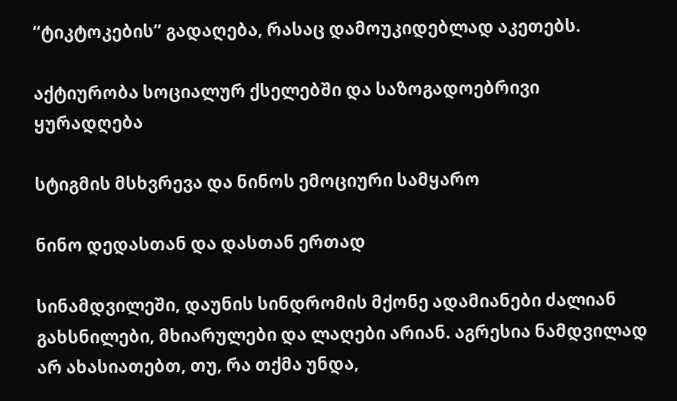“ტიკტოკების” გადაღება, რასაც დამოუკიდებლად აკეთებს.

აქტიურობა სოციალურ ქსელებში და საზოგადოებრივი ყურადღება

სტიგმის მსხვრევა და ნინოს ემოციური სამყარო

ნინო დედასთან და დასთან ერთად

სინამდვილეში, დაუნის სინდრომის მქონე ადამიანები ძალიან გახსნილები, მხიარულები და ლაღები არიან. აგრესია ნამდვილად არ ახასიათებთ, თუ, რა თქმა უნდა,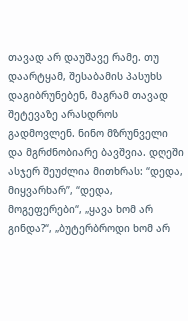თავად არ დაუშავე რამე. თუ დაარტყამ, შესაბამის პასუხს დაგიბრუნებენ, მაგრამ თავად შეტევაზე არასდროს გადმოვლენ. ნინო მზრუნველი და მგრძნობიარე ბავშვია. დღეში ასჯერ შეუძლია მითხრას: “დედა, მიყვარხარ”, “დედა, მოგეფერები“, „ყავა ხომ არ გინდა?“, „ბუტერბროდი ხომ არ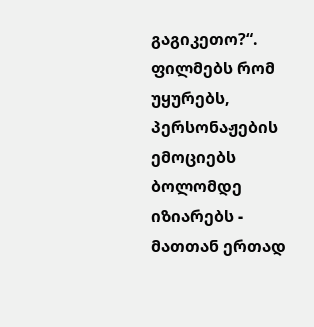გაგიკეთო?“. ფილმებს რომ უყურებს, პერსონაჟების ემოციებს ბოლომდე იზიარებს - მათთან ერთად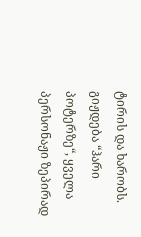ტირის და ხარობს. გიჟდება “ჰარი პოტერზე“, ყველა პერსონაჟი ზეპირად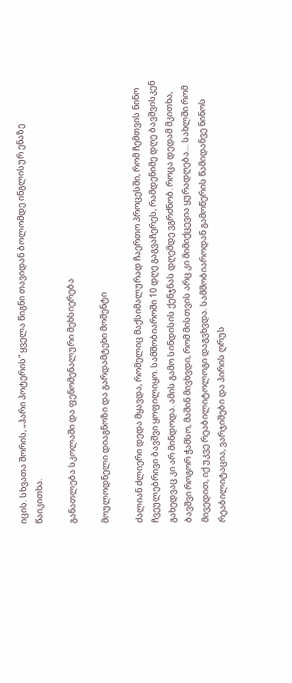იცის. სხვათა შორის, „ჰარი პოტერის“ ყველა წიგნი თავიდან ბოლომდე ინგლისურ ენაზე წაიკითხა.

განათლება სკოლაში და ფენომენალური მეხსიერება

მოულოდნელი დიაგნოზი და გარდამტეხი მომენტი

ძალიან ძლიერი დედა მყავდა, რომელიც მაქსიმალურად ჩაერთო პროცესში, რომ ჩემთვის ნინო ჩვეულებრივი ბავშვი ყოფილიყო. სამშობიაროში 10 დღე გაგვაჩერეს, რამდენიმე დღე ბავშვისკენ გახედვაც კი არ მინდოდა. ამის გამო სინდისის ქენჯნას დღემდე ვგრძნობ. როცა დედამ მკითხა, ბავშვი როგორ ჭამსო, მაშინ მივხვდი, რომ მისთვის არც კი მიმიქცევია ყურადღება… სახლში რომ მივედით, იქ უკვე რეაბილიტოლოგი დაგვხვდა. სამშობიაროდან გამოწერის წამიდანვე ნინოს რეაბილიტაცია, ვარჯიშები და პირის ღრუს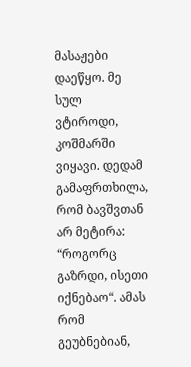მასაჟები დაეწყო. მე სულ ვტიროდი, კოშმარში ვიყავი. დედამ გამაფრთხილა, რომ ბავშვთან არ მეტირა: “როგორც გაზრდი, ისეთი იქნებაო“. ამას რომ გეუბნებიან,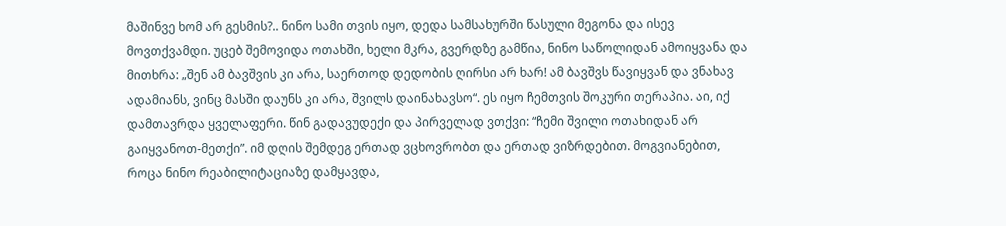მაშინვე ხომ არ გესმის?.. ნინო სამი თვის იყო, დედა სამსახურში წასული მეგონა და ისევ მოვთქვამდი. უცებ შემოვიდა ოთახში, ხელი მკრა, გვერდზე გამწია, ნინო საწოლიდან ამოიყვანა და მითხრა: „შენ ამ ბავშვის კი არა, საერთოდ დედობის ღირსი არ ხარ! ამ ბავშვს წავიყვან და ვნახავ ადამიანს, ვინც მასში დაუნს კი არა, შვილს დაინახავსო“. ეს იყო ჩემთვის შოკური თერაპია. აი, იქ დამთავრდა ყველაფერი. წინ გადავუდექი და პირველად ვთქვი: “ჩემი შვილი ოთახიდან არ გაიყვანოთ-მეთქი”. იმ დღის შემდეგ ერთად ვცხოვრობთ და ერთად ვიზრდებით. მოგვიანებით, როცა ნინო რეაბილიტაციაზე დამყავდა,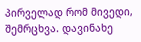პირველად რომ მივედი, შემრცხვა. დავინახე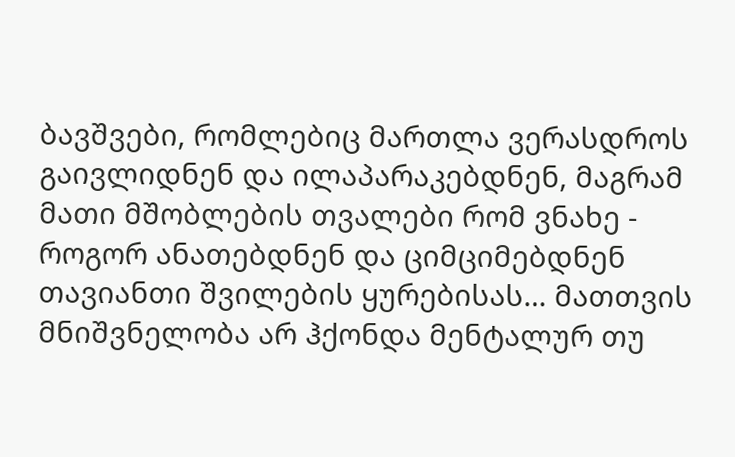ბავშვები, რომლებიც მართლა ვერასდროს გაივლიდნენ და ილაპარაკებდნენ, მაგრამ მათი მშობლების თვალები რომ ვნახე - როგორ ანათებდნენ და ციმციმებდნენ თავიანთი შვილების ყურებისას… მათთვის მნიშვნელობა არ ჰქონდა მენტალურ თუ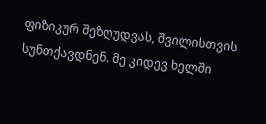ფიზიკურ შეზღუდვას, შვილისთვის სუნთქავდნენ. მე კიდევ ხელში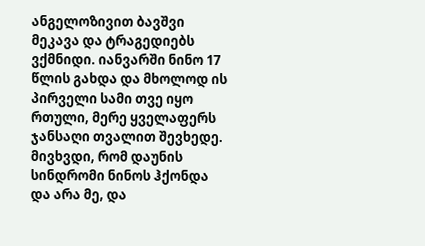ანგელოზივით ბავშვი მეკავა და ტრაგედიებს ვქმნიდი. იანვარში ნინო 17 წლის გახდა და მხოლოდ ის პირველი სამი თვე იყო რთული, მერე ყველაფერს ჯანსაღი თვალით შევხედე. მივხვდი, რომ დაუნის სინდრომი ნინოს ჰქონდა და არა მე, და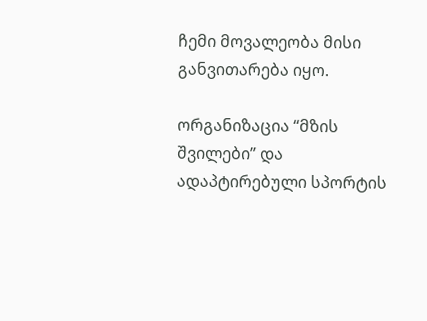ჩემი მოვალეობა მისი განვითარება იყო.

ორგანიზაცია “მზის შვილები” და ადაპტირებული სპორტის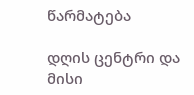წარმატება

დღის ცენტრი და მისი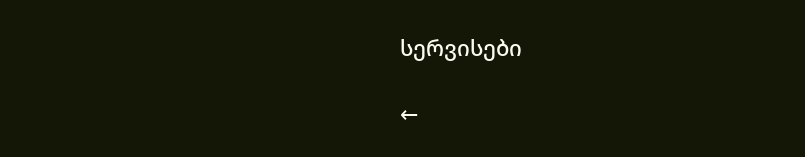სერვისები

←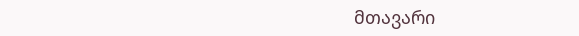მთავარი